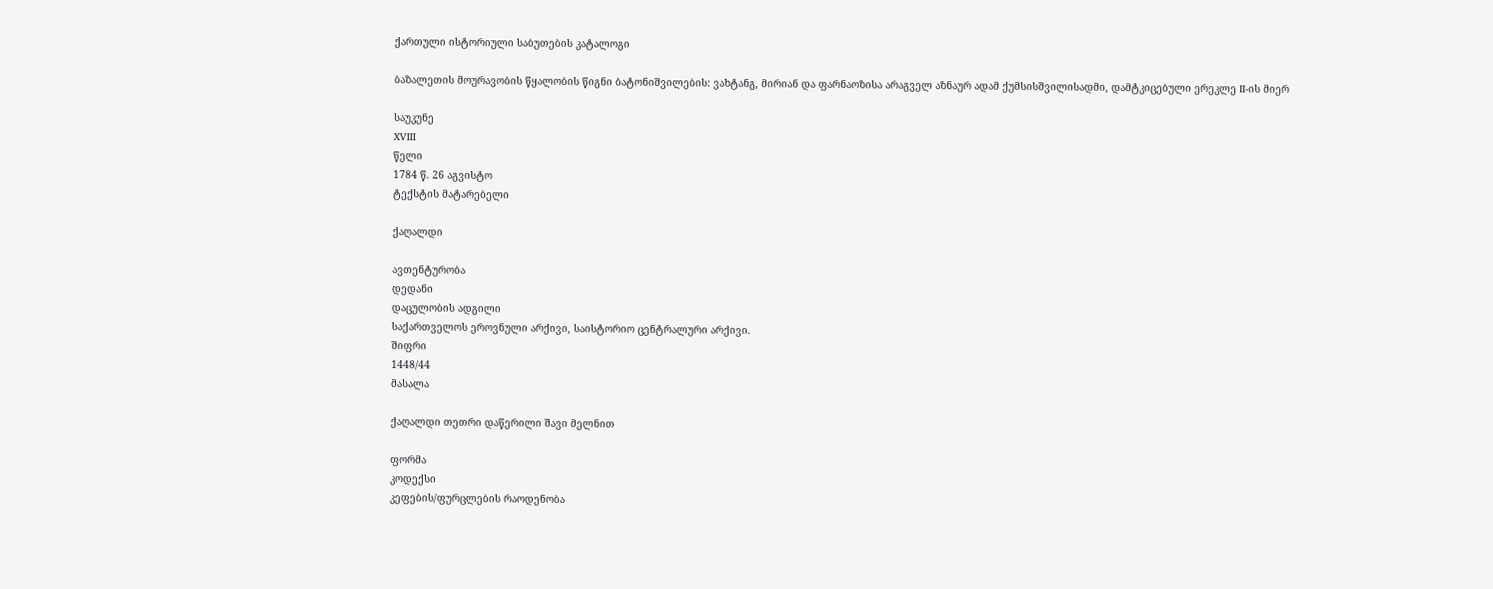ქართული ისტორიული საბუთების კატალოგი

ბაზალეთის მოურავობის წყალობის წიგნი ბატონიშვილების: ვახტანგ, მირიან და ფარნაოზისა არაგველ აზნაურ ადამ ქუმსისშვილისადმი, დამტკიცებული ერეკლე II-ის მიერ

საუკუნე
XVIII
წელი
1784 წ. 26 აგვისტო
ტექსტის მატარებელი

ქაღალდი

ავთენტურობა
დედანი
დაცულობის ადგილი
საქართველოს ეროვნული არქივი, საისტორიო ცენტრალური არქივი.
შიფრი
1448/44
მასალა

ქაღალდი თეთრი დაწერილი შავი მელნით

ფორმა
კოდექსი
კეფების/ფურცლების რაოდენობა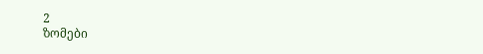2
ზომები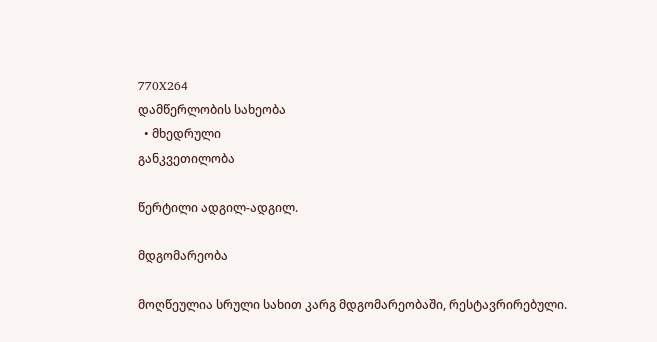770X264
დამწერლობის სახეობა
  • მხედრული
განკვეთილობა

წერტილი ადგილ-ადგილ.

მდგომარეობა

მოღწეულია სრული სახით კარგ მდგომარეობაში, რესტავრირებული.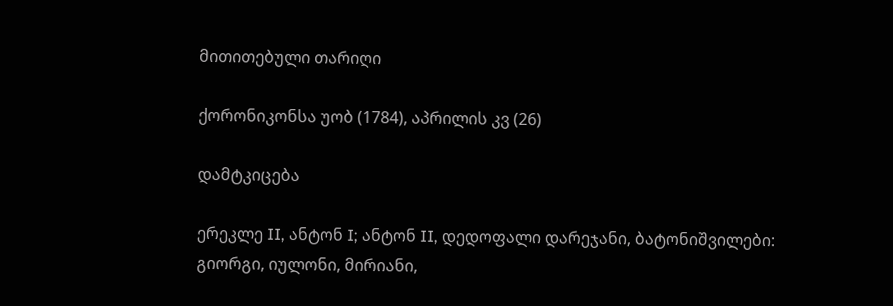მითითებული თარიღი

ქორონიკონსა უობ (1784), აპრილის კვ (26)

დამტკიცება

ერეკლე II, ანტონ I; ანტონ II, დედოფალი დარეჯანი, ბატონიშვილები: გიორგი, იულონი, მირიანი,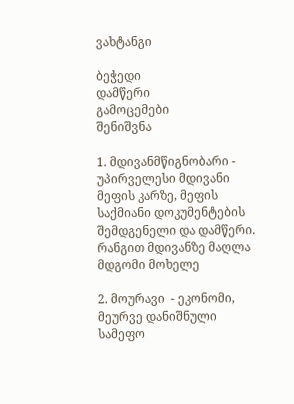ვახტანგი

ბეჭედი
დამწერი
გამოცემები
შენიშვნა

1. მდივანმწიგნობარი - უპირველესი მდივანი მეფის კარზე, მეფის საქმიანი დოკუმენტების შემდგენელი და დამწერი. რანგით მდივანზე მაღლა მდგომი მოხელე

2. მოურავი  - ეკონომი, მეურვე დანიშნული სამეფო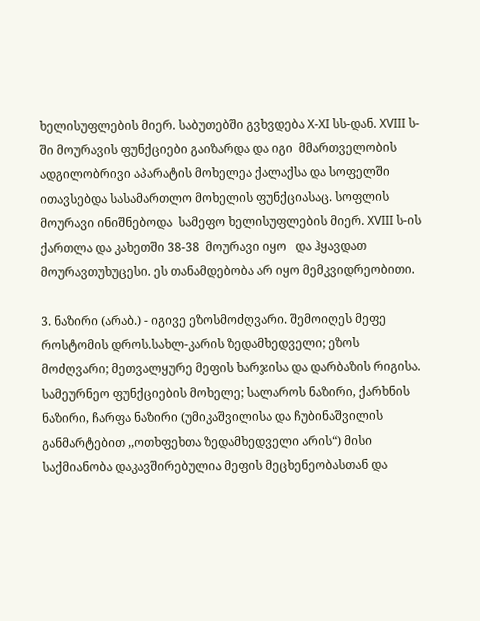ხელისუფლების მიერ. საბუთებში გვხვდება X-XI სს-დან. XVIII ს-ში მოურავის ფუნქციები გაიზარდა და იგი  მმართველობის ადგილობრივი აპარატის მოხელეა ქალაქსა და სოფელში  ითავსებდა სასამართლო მოხელის ფუნქციასაც. სოფლის მოურავი ინიშნებოდა  სამეფო ხელისუფლების მიერ. XVIII ს-ის ქართლა და კახეთში 38-38  მოურავი იყო   და ჰყავდათ მოურავთუხუცესი. ეს თანამდებობა არ იყო მემკვიდრეობითი.

3. ნაზირი (არაბ.) - იგივე ეზოსმოძღვარი. შემოიღეს მეფე როსტომის დროს.სახლ-კარის ზედამხედველი; ეზოს მოძღვარი; მეთვალყურე მეფის ხარჯისა და დარბაზის რიგისა. სამეურნეო ფუნქციების მოხელე; სალაროს ნაზირი, ქარხნის ნაზირი, ჩარფა ნაზირი (უმიკაშვილისა და ჩუბინაშვილის  განმარტებით ,,ოთხფეხთა ზედამხედველი არის“) მისი საქმიანობა დაკავშირებულია მეფის მეცხენეობასთან და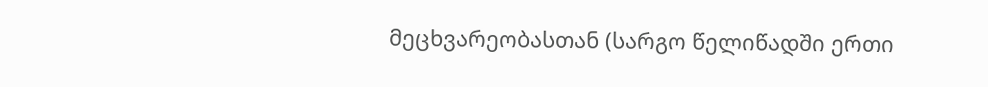მეცხვარეობასთან (სარგო წელიწადში ერთი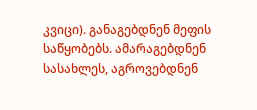კვიცი). განაგებდნენ მეფის საწყობებს. ამარაგებდნენ სასახლეს, აგროვებდნენ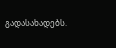გადასახადებს.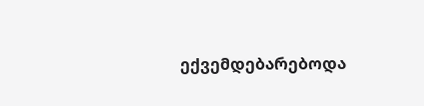ექვემდებარებოდა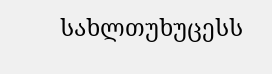სახლთუხუცესს